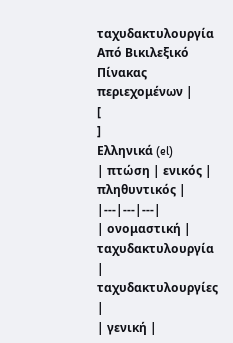ταχυδακτυλουργία
Από Βικιλεξικό
Πίνακας περιεχομένων |
[
]
Ελληνικά (el)
| πτώση | ενικός | πληθυντικός |
|---|---|---|
| ονομαστική | ταχυδακτυλουργία | ταχυδακτυλουργίες |
| γενική |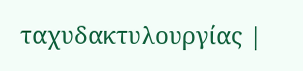ταχυδακτυλουργίας |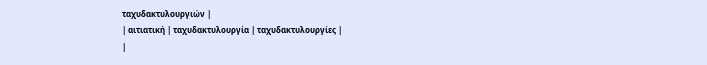ταχυδακτυλουργιών |
| αιτιατική | ταχυδακτυλουργία | ταχυδακτυλουργίες |
|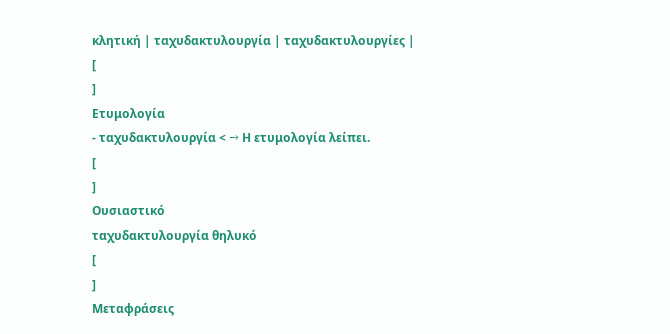κλητική | ταχυδακτυλουργία | ταχυδακτυλουργίες |
[
]
Ετυμολογία
- ταχυδακτυλουργία < → Η ετυμολογία λείπει.
[
]
Ουσιαστικό
ταχυδακτυλουργία θηλυκό
[
]
Μεταφράσεις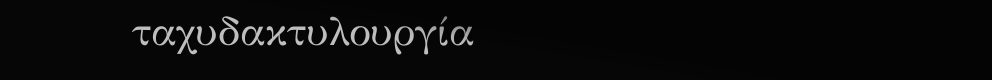ταχυδακτυλουργία